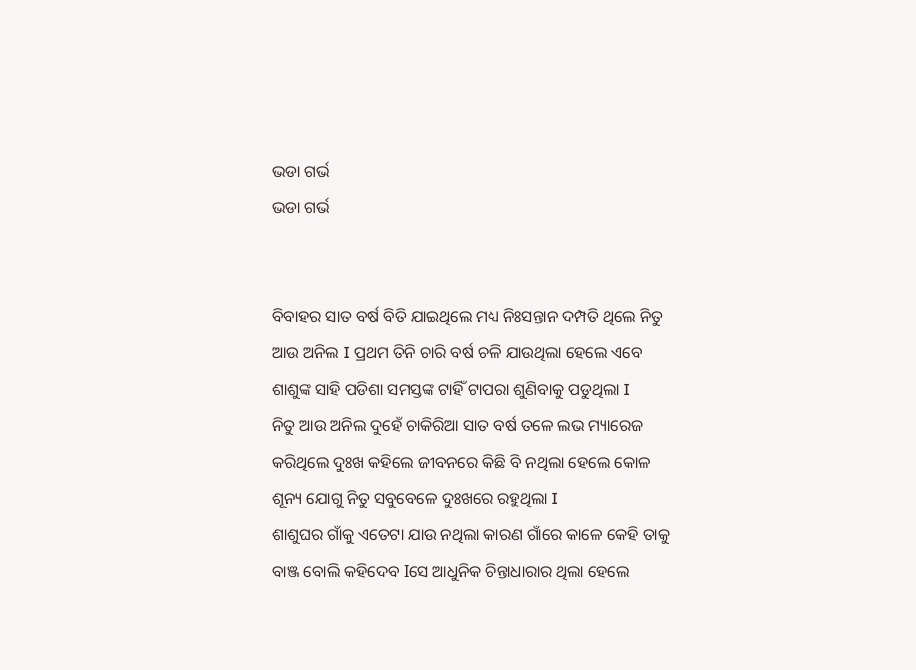ଭଡା ଗର୍ଭ
ଭଡା ଗର୍ଭ


ବିବାହର ସାତ ବର୍ଷ ବିତି ଯାଇଥିଲେ ମଧ୍ୟ ନିଃସନ୍ତାନ ଦମ୍ପତି ଥିଲେ ନିତୁ ଆଉ ଅନିଲ I ପ୍ରଥମ ତିନି ଚାରି ବର୍ଷ ଚଳି ଯାଉଥିଲା ହେଲେ ଏବେ ଶାଶୁଙ୍କ ସାହି ପଡିଶା ସମସ୍ତଙ୍କ ଟାହିଁ ଟାପରା ଶୁଣିବାକୁ ପଡୁଥିଲା I
ନିତୁ ଆଉ ଅନିଲ ଦୁହେଁ ଚାକିରିଆ ସାତ ବର୍ଷ ତଳେ ଲଭ ମ୍ୟାରେଜ କରିଥିଲେ ଦୁଃଖ କହିଲେ ଜୀବନରେ କିଛି ବି ନଥିଲା ହେଲେ କୋଳ ଶୂନ୍ୟ ଯୋଗୁ ନିତୁ ସବୁବେଳେ ଦୁଃଖରେ ରହୁଥିଲା I
ଶାଶୁଘର ଗାଁକୁ ଏତେଟା ଯାଉ ନଥିଲା କାରଣ ଗାଁରେ କାଳେ କେହି ତାକୁ ବାଞ୍ଜ ବୋଲି କହିଦେବ Iସେ ଆଧୁନିକ ଚିନ୍ତାଧାରାର ଥିଲା ହେଲେ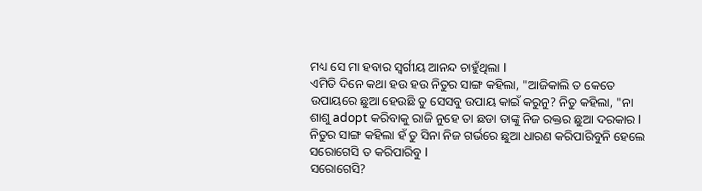ମଧ୍ୟ ସେ ମା ହବାର ସ୍ବର୍ଗୀୟ ଆନନ୍ଦ ଚାହୁଁଥିଲା I
ଏମିତି ଦିନେ କଥା ହଉ ହଉ ନିତୁର ସାଙ୍ଗ କହିଲା, "ଆଜିକାଲି ତ କେତେ ଉପାୟରେ ଛୁଆ ହେଉଛି ତୁ ସେସବୁ ଉପାୟ କାଇଁ କରୁନୁ? ନିତୁ କହିଲା, "ନା ଶାଶୁ adopt କରିବାକୁ ରାଜି ନୁହେ ତା ଛଡା ତାଙ୍କୁ ନିଜ ରକ୍ତର ଛୁଆ ଦରକାର I
ନିତୁର ସାଙ୍ଗ କହିଲା ହଁ ତୁ ସିନା ନିଜ ଗର୍ଭରେ ଛୁଆ ଧାରଣ କରିପାରିବୁନି ହେଲେ ସରୋଗେସି ତ କରିପାରିବୁ I
ସରୋଗେସି?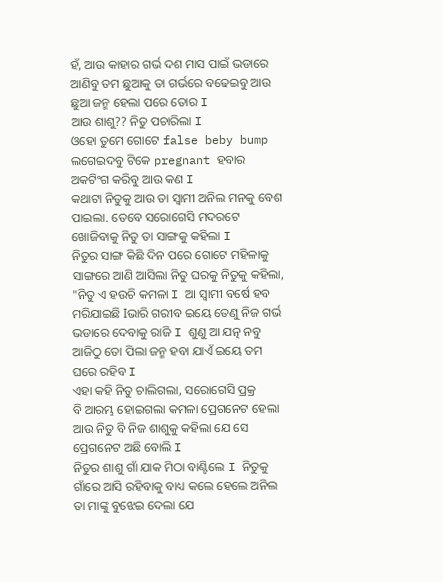ହଁ, ଆଉ କାହାର ଗର୍ଭ ଦଶ ମାସ ପାଇଁ ଭଡାରେ ଆଣିବୁ ତମ ଛୁଆକୁ ତା ଗର୍ଭରେ ବଢେଇବୁ ଆଉ ଛୁଆ ଜନ୍ମ ହେଲା ପରେ ତୋର I
ଆଉ ଶାଶୁ?? ନିତୁ ପଚାରିଲା I
ଓହୋ ତୁମେ ଗୋଟେ false beby bump ଲଗେଇଦବୁ ଟିକେ pregnant ହବାର ଅକଟିଂଗ କରିବୁ ଆଉ କଣ I
କଥାଟା ନିତୁକୁ ଆଉ ତା ସ୍ୱାମୀ ଅନିଲ ମନକୁ ବେଶ ପାଇଲା. ତେବେ ସରୋଗେସି ମଦରଟେ ଖୋଜିବାକୁ ନିତୁ ତା ସାଙ୍ଗକୁ କହିଲା I
ନିତୁର ସାଙ୍ଗ କିଛି ଦିନ ପରେ ଗୋଟେ ମହିଳାକୁ ସାଙ୍ଗରେ ଆଣି ଆସିଲା ନିତୁ ଘରକୁ ନିତୁକୁ କହିଲା, "ନିତୁ ଏ ହଉଚି କମଳା I ଆ ସ୍ୱାମୀ ବର୍ଷେ ହବ ମରିଯାଇଛି Iଭାରି ଗରୀବ ଇୟେ ତେଣୁ ନିଜ ଗର୍ଭ ଭଡାରେ ଦେବାକୁ ରାଜି I ଶୁଣୁ ଆ ଯତ୍ନ ନବୁ ଆଜିଠୁ ତୋ ପିଲା ଜନ୍ମ ହବା ଯାଏଁ ଇୟେ ତମ ଘରେ ରହିବ I
ଏହା କହି ନିତୁ ଚାଲିଗଲା, ସରୋଗେସି ପ୍ରକ୍ର
ବି ଆରମ୍ଭ ହୋଇଗଲା କମଳା ପ୍ରେଗନେଟ ହେଲା ଆଉ ନିତୁ ବି ନିଜ ଶାଶୁକୁ କହିଲା ଯେ ସେ ପ୍ରେଗନେଟ ଅଛି ବୋଲି I
ନିତୁର ଶାଶୁ ଗାଁ ଯାକ ମିଠା ବାଣ୍ଟିଲେ I ନିତୁକୁ ଗାଁରେ ଆସି ରହିବାକୁ ବାଧ୍ୟ କଲେ ହେଲେ ଅନିଲ ତା ମାଙ୍କୁ ବୁଝେଇ ଦେଲା ଯେ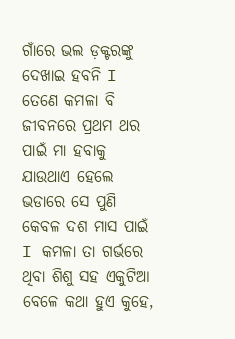ଗାଁରେ ଭଲ ଡ଼କ୍ଟରଙ୍କୁ ଦେଖାଇ ହବନି I
ତେଣେ କମଳା ବି ଜୀବନରେ ପ୍ରଥମ ଥର ପାଇଁ ମା ହବାକୁ ଯାଉଥାଏ ହେଲେ ଭଡାରେ ସେ ପୁଣି କେବଳ ଦଶ ମାସ ପାଇଁ I କମଳା ତା ଗର୍ଭରେ ଥିବା ଶିଶୁ ସହ ଏକୁଟିଆ ବେଳେ କଥା ହୁଏ କୁହେ,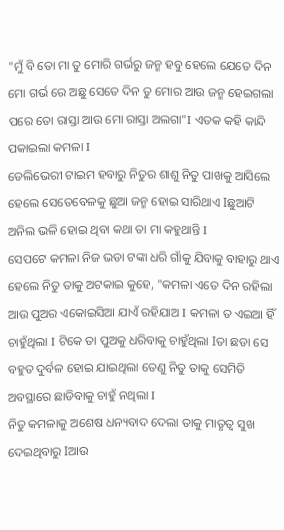"ମୁଁ ବି ତୋ ମା ତୁ ମୋରି ଗର୍ଭରୁ ଜନ୍ମ ହବୁ ହେଲେ ଯେତେ ଦିନ ମୋ ଗର୍ଭ ରେ ଅଛୁ ସେତେ ଦିନ ତୁ ମୋର ଆଉ ଜନ୍ମ ହେଇଗଲା ପରେ ତୋ ରାସ୍ତା ଆଉ ମୋ ରାସ୍ତା ଅଲଗା"I ଏତକ କହି କାନ୍ଦି ପକାଇଲା କମଳା I
ଡେଲିଭେରୀ ଟାଇମ ହବାରୁ ନିତୁର ଶାଶୁ ନିତୁ ପାଖକୁ ଆସିଲେ ହେଲେ ସେତେବେଳକୁ ଛୁଆ ଜନ୍ମ ହୋଇ ସାରିଥାଏ Iଛୁଆଟି ଅନିଲ ଭଳି ହୋଇ ଥିବା କଥା ତା ମା କହୁଥାନ୍ତି I
ସେପଟେ କମଳା ନିଜ ଭଡା ଟଙ୍କା ଧରି ଗାଁକୁ ଯିବାକୁ ବାହାରୁ ଥାଏ ହେଲେ ନିତୁ ତାକୁ ଅଟକାଇ କୁହେ, "କମଳା ଏତେ ଦିନ ରହିଲା ଆଉ ପୁଅର ଏକୋଇସିଆ ଯାଏଁ ରହିଯାଅ I କମଳା ତ ଏଇଆ ହିଁ ଚାହୁଁଥିଲା I ଟିକେ ତା ପୁଅକୁ ଧରିବାକୁ ଚାହୁଁଥିଲା Iତା ଛଡା ସେ ବହୁତ ଦୁର୍ବଳ ହୋଇ ଯାଇଥିଲା ତେଣୁ ନିତୁ ତାକୁ ସେମିତି ଅବସ୍ଥାରେ ଛାଡିବାକୁ ଚାହୁଁ ନଥିଲା I
ନିତୁ କମଳାକୁ ଅଶେଷ ଧନ୍ୟବାଦ ଦେଲା ତାକୁ ମାତୃତ୍ୱ ସୁଖ ଦେଇଥିବାରୁ Iଆଉ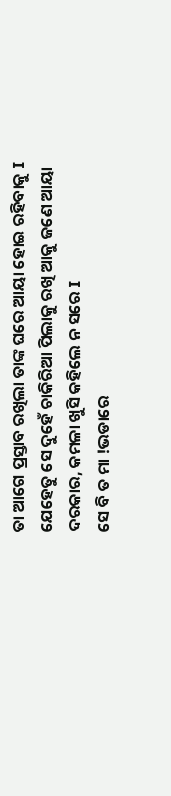ତା ଆଗେ ପ୍ରସ୍ତାବ ରଖିଲା ତାଙ୍କ ଘରେ ଆୟା ହୋଇ ରହିବାକୁ I ଯେହେତୁ ସେ ଦୁହେଁ ଚାକିରିଆ ପିଲାକୁ ରଖି ଆକୁ ଜଣେ ଆୟା ଦରକାର, କମଳା ଖୁସି କହିଲେ ନ ସରେ I
ସେ ବି ତ ମା !ଭଡାରେ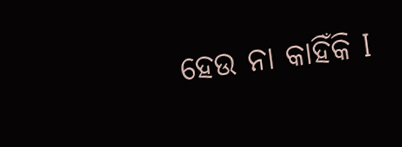ହେଉ ନା କାହିଁକି I